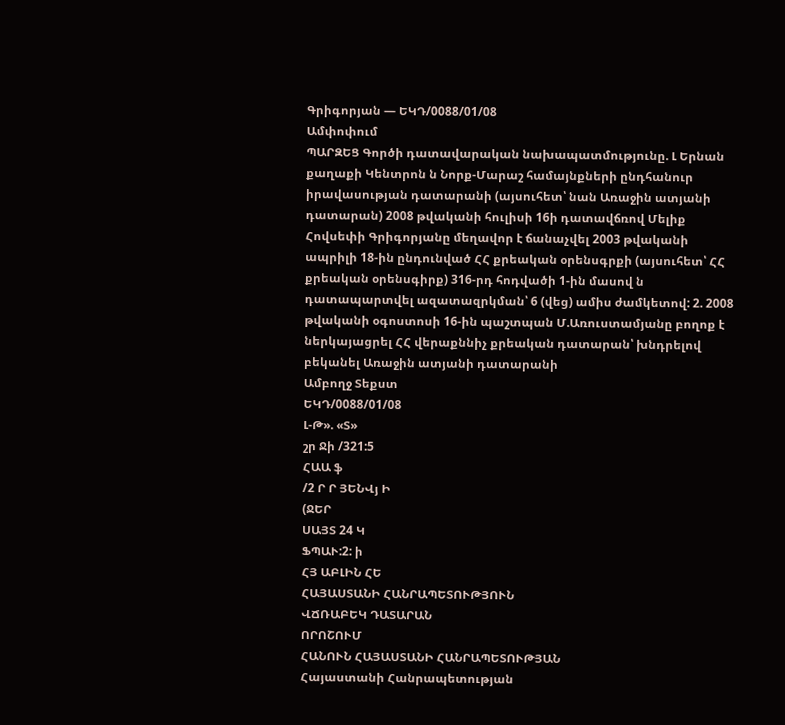Գրիգորյան — ԵԿԴ/0088/01/08
Ամփոփում
ՊԱՐԶԵՑ Գործի դատավարական նախապատմությունը. Լ Երնան քաղաքի Կենտրոն ն Նորք-Մարաշ համայնքների ընդհանուր իրավասության դատարանի (այսուհետ՝ նան Առաջին ատյանի դատարան) 2008 թվականի հուլիսի 16ի դատավճռով Մելիք Հովսեփի Գրիգորյանը մեղավոր է ճանաչվել 2003 թվականի ապրիլի 18-ին ընդունված ՀՀ քրեական օրենսգրքի (այսուհետ՝ ՀՀ քրեական օրենսգիրք) 316-րդ հոդվածի 1-ին մասով ն դատապարտվել ազատազրկման՝ 6 (վեց) ամիս ժամկետով: 2. 2008 թվականի օգոստոսի 16-ին պաշտպան Մ.Առուստամյանը բողոք է ներկայացրել ՀՀ վերաքննիչ քրեական դատարան՝ խնդրելով բեկանել Առաջին ատյանի դատարանի
Ամբողջ Տեքստ
ԵԿԴ/0088/01/08
Լ-Թ». «Տ»
շր Ջի /321:5
ՀԱԱ ֆ
/2 Ր Ր ՅԵՆՎյ Ի
(ՋԵՐ
ՍԱՅՏ 24 Կ
ՖՊԱՒ:2: ի
ՀՅ ԱԲԼԻՆ ՀԵ
ՀԱՅԱՍՏԱՆԻ ՀԱՆՐԱՊԵՏՈՒԹՅՈՒՆ
ՎՃՌԱԲԵԿ ԴԱՏԱՐԱՆ
ՈՐՈՇՈՒՄ
ՀԱՆՈՒՆ ՀԱՅԱՍՏԱՆԻ ՀԱՆՐԱՊԵՏՈՒԹՅԱՆ
Հայաստանի Հանրապետության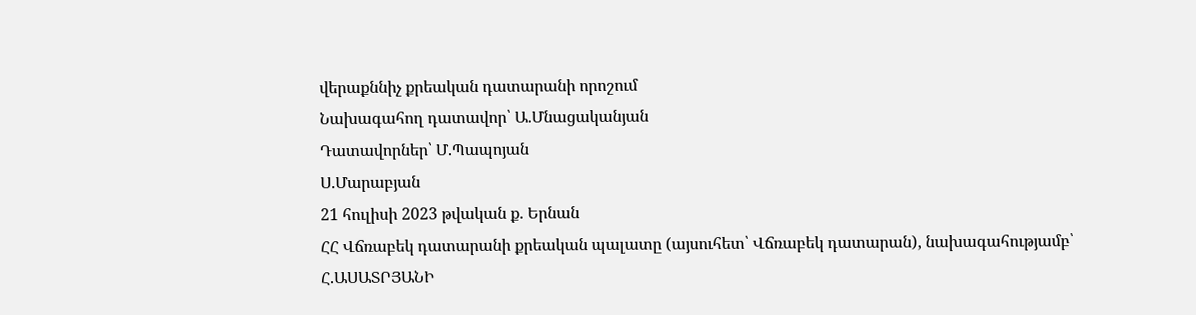վերաքննիչ քրեական դատարանի որոշում
Նախագահող դատավոր՝ Ա.Մնացականյան
Դատավորներ՝ Մ.Պապոյան
Ս.Մարաբյան
21 հուլիսի 2023 թվական ք. Երնան
ՀՀ Վճռաբեկ դատարանի քրեական պալատը (այսուհետ՝ Վճռաբեկ դատարան), նախագահությամբ՝ Հ.ԱՍԱՏՐՅԱՆԻ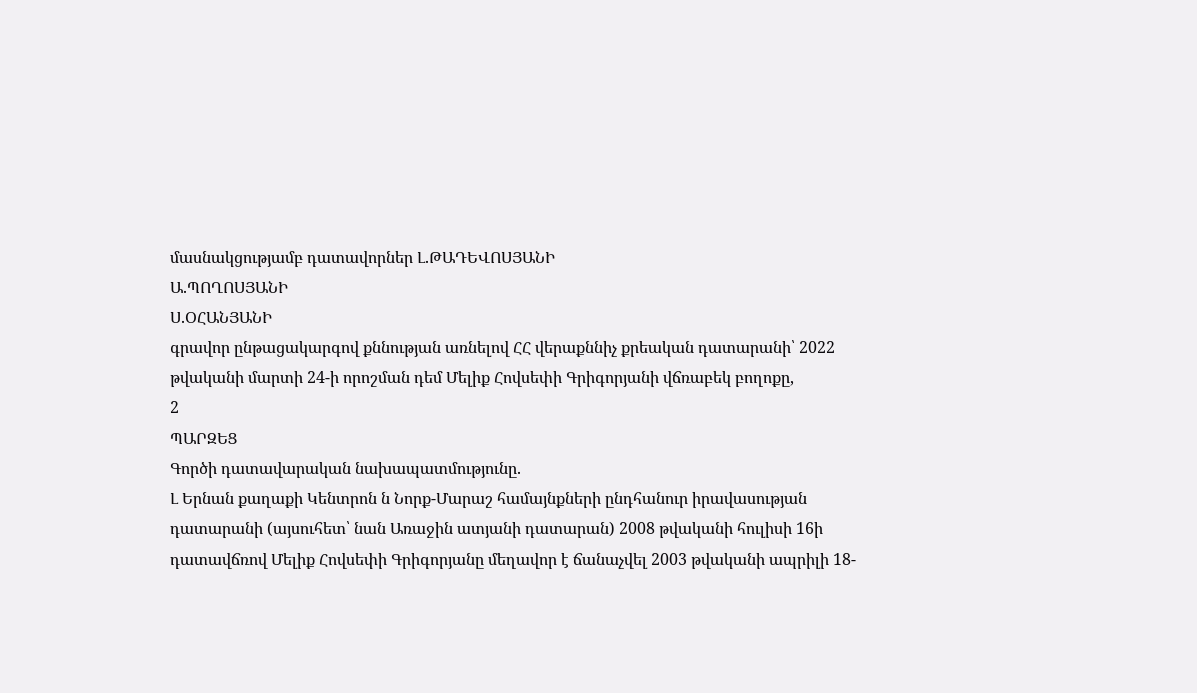մասնակցությամբ դատավորներ Լ.ԹԱԴԵՎՈՍՅԱՆԻ
Ա.ՊՈՂՈՍՅԱՆԻ
Ս.ՕՀԱՆՅԱՆԻ
գրավոր ընթացակարգով քննության առնելով ՀՀ վերաքննիչ քրեական դատարանի՝ 2022 թվականի մարտի 24-ի որոշման դեմ Մելիք Հովսեփի Գրիգորյանի վճռաբեկ բողոքը,
2
ՊԱՐԶԵՑ
Գործի դատավարական նախապատմությունը.
Լ Երնան քաղաքի Կենտրոն ն Նորք-Մարաշ համայնքների ընդհանուր իրավասության դատարանի (այսուհետ՝ նան Առաջին ատյանի դատարան) 2008 թվականի հուլիսի 16ի դատավճռով Մելիք Հովսեփի Գրիգորյանը մեղավոր է ճանաչվել 2003 թվականի ապրիլի 18-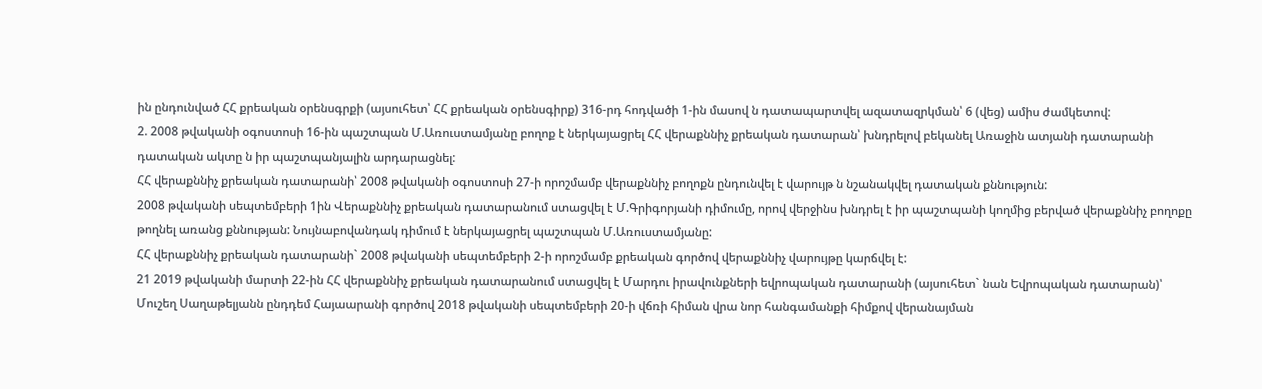ին ընդունված ՀՀ քրեական օրենսգրքի (այսուհետ՝ ՀՀ քրեական օրենսգիրք) 316-րդ հոդվածի 1-ին մասով ն դատապարտվել ազատազրկման՝ 6 (վեց) ամիս ժամկետով:
2. 2008 թվականի օգոստոսի 16-ին պաշտպան Մ.Առուստամյանը բողոք է ներկայացրել ՀՀ վերաքննիչ քրեական դատարան՝ խնդրելով բեկանել Առաջին ատյանի դատարանի դատական ակտը ն իր պաշտպանյալին արդարացնել:
ՀՀ վերաքննիչ քրեական դատարանի՝ 2008 թվականի օգոստոսի 27-ի որոշմամբ վերաքննիչ բողոքն ընդունվել է վարույթ ն նշանակվել դատական քննություն:
2008 թվականի սեպտեմբերի 1ին Վերաքննիչ քրեական դատարանում ստացվել է Մ.Գրիգորյանի դիմումը, որով վերջինս խնդրել է իր պաշտպանի կողմից բերված վերաքննիչ բողոքը թողնել առանց քննության: Նույնաբովանդակ դիմում է ներկայացրել պաշտպան Մ.Առուստամյանը:
ՀՀ վերաքննիչ քրեական դատարանի` 2008 թվականի սեպտեմբերի 2-ի որոշմամբ քրեական գործով վերաքննիչ վարույթը կարճվել է:
21 2019 թվականի մարտի 22-ին ՀՀ վերաքննիչ քրեական դատարանում ստացվել է Մարդու իրավունքների եվրոպական դատարանի (այսուհետ` նան Եվրոպական դատարան)՝ Մուշեղ Սաղաթելյանն ընդդեմ Հայաարանի գործով 2018 թվականի սեպտեմբերի 20-ի վճռի հիման վրա նոր հանգամանքի հիմքով վերանայման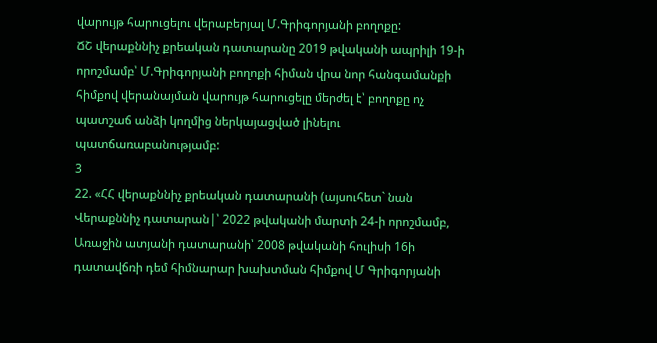վարույթ հարուցելու վերաբերյալ Մ.Գրիգորյանի բողոքը:
ՃՇ վերաքննիչ քրեական դատարանը 2019 թվականի ապրիլի 19-ի որոշմամբ՝ Մ.Գրիգորյանի բողոքի հիման վրա նոր հանգամանքի հիմքով վերանայման վարույթ հարուցելը մերժել է՝ բողոքը ոչ պատշաճ անձի կողմից ներկայացված լինելու պատճառաբանությամբ:
3
22. «ՀՀ վերաքննիչ քրեական դատարանի (այսուհետ` նան Վերաքննիչ դատարան|՝ 2022 թվականի մարտի 24-ի որոշմամբ, Առաջին ատյանի դատարանի՝ 2008 թվականի հուլիսի 16ի դատավճռի դեմ հիմնարար խախտման հիմքով Մ Գրիգորյանի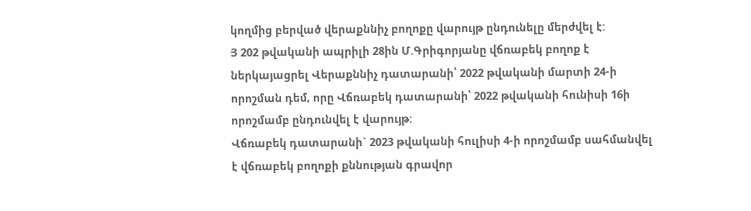կողմից բերված վերաքննիչ բողոքը վարույթ ընդունելը մերժվել է:
Յ 202 թվականի ապրիլի 28ին Մ.Գրիգորյանը վճռաբեկ բողոք է
ներկայացրել Վերաքննիչ դատարանի՝ 2022 թվականի մարտի 24-ի որոշման դեմ, որը Վճռաբեկ դատարանի՝ 2022 թվականի հունիսի 16ի որոշմամբ ընդունվել է վարույթ:
Վճռաբեկ դատարանի` 2023 թվականի հուլիսի 4-ի որոշմամբ սահմանվել է վճռաբեկ բողոքի քննության գրավոր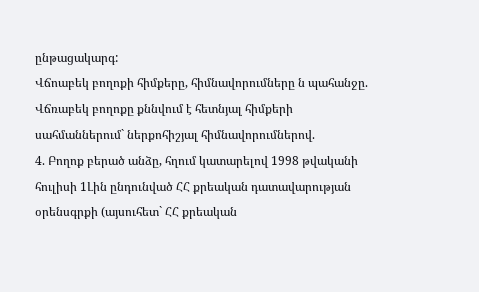ընթացակարգ:
Վճոաբեկ բողոքի հիմքերը, հիմնավորումները ն պահանջը.
Վճռաբեկ բողոքը քննվում է հետնյալ հիմքերի սահմաններում` ներքոհիշյալ հիմնավորումներով.
4. Բողոք բերած անձը, հղում կատարելով 1998 թվականի հուլիսի 1Լին ընդունված ՀՀ քրեական դատավարության օրենսգրքի (այսուհետ` ՀՀ քրեական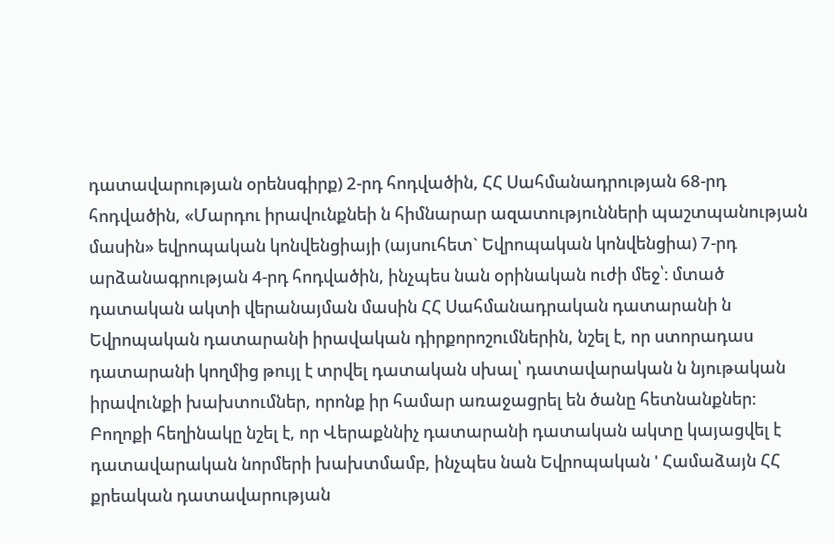դատավարության օրենսգիրք) 2-րդ հոդվածին, ՀՀ Սահմանադրության 68-րդ հոդվածին, «Մարդու իրավունքնեի ն հիմնարար ազատությունների պաշտպանության մասին» եվրոպական կոնվենցիայի (այսուհետ` Եվրոպական կոնվենցիա) 7-րդ արձանագրության 4-րդ հոդվածին, ինչպես նան օրինական ուժի մեջ՝։ մտած դատական ակտի վերանայման մասին ՀՀ Սահմանադրական դատարանի ն Եվրոպական դատարանի իրավական դիրքորոշումներին, նշել է, որ ստորադաս դատարանի կողմից թույլ է տրվել դատական սխալ՝ դատավարական ն նյութական իրավունքի խախտումներ, որոնք իր համար առաջացրել են ծանը հետնանքներ:
Բողոքի հեղինակը նշել է, որ Վերաքննիչ դատարանի դատական ակտը կայացվել է դատավարական նորմերի խախտմամբ, ինչպես նան Եվրոպական ' Համաձայն ՀՀ քրեական դատավարության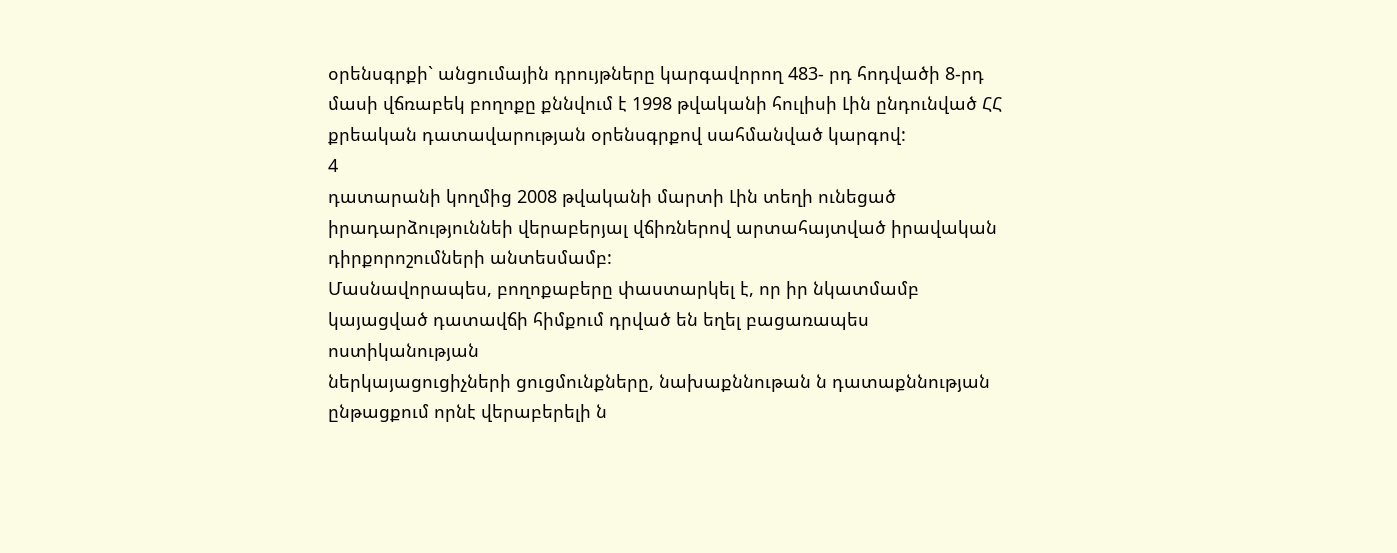օրենսգրքի` անցումային դրույթները կարգավորող 483- րդ հոդվածի 8-րդ մասի վճռաբեկ բողոքը քննվում է 1998 թվականի հուլիսի Լին ընդունված ՀՀ քրեական դատավարության օրենսգրքով սահմանված կարգով:
4
դատարանի կողմից 2008 թվականի մարտի Լին տեղի ունեցած
իրադարձություննեի վերաբերյալ վճիռներով արտահայտված իրավական դիրքորոշումների անտեսմամբ:
Մասնավորապես, բողոքաբերը փաստարկել է, որ իր նկատմամբ կայացված դատավճի հիմքում դրված են եղել բացառապես ոստիկանության
ներկայացուցիչների ցուցմունքները, նախաքննութան ն դատաքննության ընթացքում որնէ վերաբերելի ն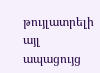թույլատրելի այլ ապացույց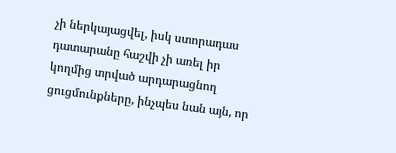չի ներկայացվել, իսկ ստորադաս դատարանը հաշվի չի առել իր կողմից տրված արդարացնող ցուցմունքները, ինչպես նան այն, որ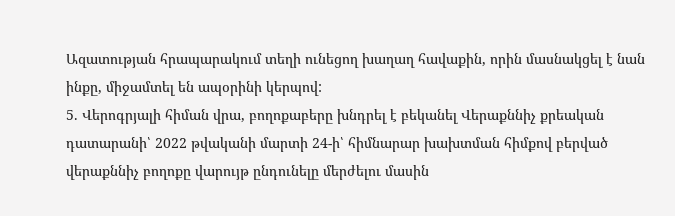Ազատության հրապարակում տեղի ունեցող խաղաղ հավաքին, որին մասնակցել է նան ինքը, միջամտել են ապօրինի կերպով:
5. Վերոգրյալի հիման վրա, բողոքաբերը խնդրել է բեկանել Վերաքննիչ քրեական դատարանի՝ 2022 թվականի մարտի 24-ի՝ հիմնարար խախտման հիմքով բերված վերաքննիչ բողոքը վարույթ ընդունելը մերժելու մասին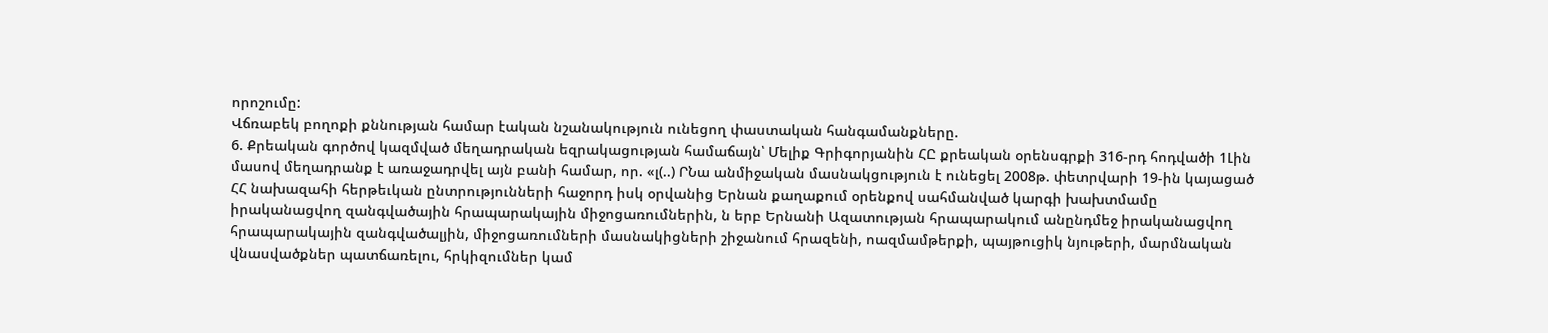որոշումը:
Վճռաբեկ բողոքի քննության համար էական նշանակություն ունեցող փաստական հանգամանքները.
6. Քրեական գործով կազմված մեղադրական եզրակացության համաճայն՝ Մելիք Գրիգորյանին ՀԸ քրեական օրենսգրքի 316-րդ հոդվածի 1Լին մասով մեղադրանք է առաջադրվել այն բանի համար, որ. «լ(..) ՐՆա անմիջական մասնակցություն է ունեցել 2008թ. փետրվարի 19-ին կայացած ՀՀ նախազահի հերթեւկան ընտրությունների հաջորդ իսկ օրվանից Երնան քաղաքում օրենքով սահմանված կարգի խախտմամը իրականացվող զանգվածային հրապարակային միջոցառումներին, ն երբ Երնանի Ազատության հրապարակում անընդմեջ իրականացվող հրապարակային զանգվածալյին, միջոցառումների մասնակիցների շիջանում հրազենի, ոազմամթերքի, պայթուցիկ նյութերի, մարմնական վնասվածքներ պատճառելու, հրկիզումներ կամ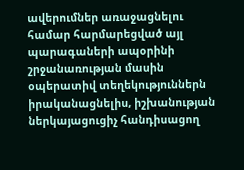ավերումներ առաջացնելու համար հարմարեցված այլ պարագաների ապօրինի շրջանառության մասին օպերատիվ տեղեկություններն իրականացնելիս, իշխանության ներկայացուցիչ հանդիսացող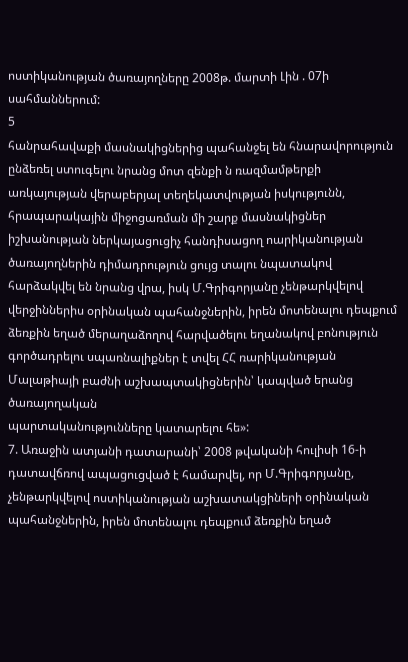ոստիկանության ծառայողները 2008թ. մարտի Լին . 07ի սահմաններում:
5
հանրահավաքի մասնակիցներից պահանջել են հնարավորություն ընձեռել ստուգելու նրանց մոտ զենքի ն ռազմամթերքի առկայության վերաբերյալ տեղեկատվության իսկությունն, հրապարակային միջոցառման մի շարք մասնակիցներ իշխանության ներկայացուցիչ հանդիսացող ոարիկանության ծառայողներին դիմադրություն ցույց տալու նպատակով հարձակվել են նրանց վրա, իսկ Մ.Գրիգորյանը չենթարկվելով վերջիններիս օրինական պահանջներին, իրեն մոտենալու դեպքում ձեռքին եղած մերաղաձողով հարվածելու եղանակով բոնություն գործադրելու սպառնալիքներ է տվել ՀՀ ռարիկանության Մալաթիայի բաժնի աշխապտակիցներին՝ կապված երանց ծառայողական
պարտականությունները կատարելու հե»:
7. Առաջին ատյանի դատարանի՝ 2008 թվականի հուլիսի 16-ի դատավճռով ապացուցված է համարվել, որ Մ.Գրիգորյանը, չենթարկվելով ոստիկանության աշխատակցիների օրինական պահանջներին, իրեն մոտենալու դեպքում ձեռքին եղած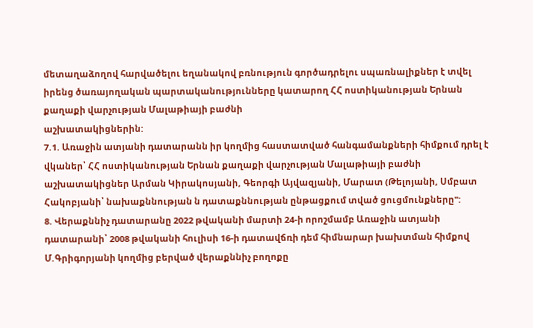մետաղաձողով հարվածելու եղանակով բռնություն գործադրելու սպառնալիքներ է տվել իրենց ծառայողական պարտականությունները կատարող ՀՀ ոստիկանության Երնան քաղաքի վարչության Մալաթիայի բաժնի
աշխատակիցներին:
7.1. Առաջին ատյանի դատարանն իր կողմից հաստատված հանգամանքների հիմքում դրել է վկաներ՝ ՀՀ ոստիկանության Երնան քաղաքի վարչության Մալաթիայի բաժնի աշխատակիցներ Արման Կիրակոսյանի, Գեորգի Այվազյանի, Մարատ (Թելոյանի, Սմբատ Հակոբյանի՝ նախաքննության ն դատաքննության ընթացքում տված ցուցմունքները":
8. Վերաքննիչ դատարանը 2022 թվականի մարտի 24-ի որոշմամբ Առաջին ատյանի դատարանի՝ 2008 թվականի հուլիսի 16-ի դատավճռի դեմ հիմնարար խախտման հիմքով Մ.Գրիգորյանի կողմից բերված վերաքննիչ բողոքը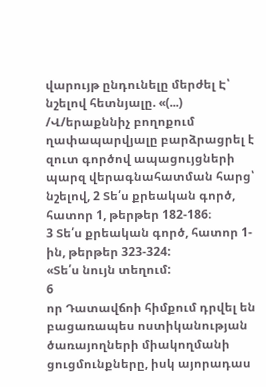վարույթ ընդունելը մերժել Է՝ նշելով հետնյալը. «(...) /Վ/երաքննիչ բողոքում ղափապարվյալը բարձրացրել է զուտ գործով ապացույցների պարզ վերագնահատման հարց՝ նշելով, 2 Տե՛ս քրեական գործ, հատոր 1, թերթեր 182-186։
3 Տե՛ս քրեական գործ, հատոր 1-ին, թերթեր 323-324:
«Տե՛ս նույն տեղում:
6
որ Դատավճոի հիմքում դրվել են բացառապես ոստիկանության ծառայողների միակողմանի ցուցմունքները, իսկ այորադաս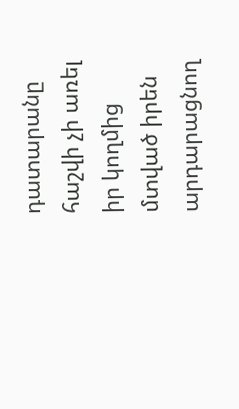դատարանը հաշվի չի առել իր կողմից մտված իրեն արդարացնող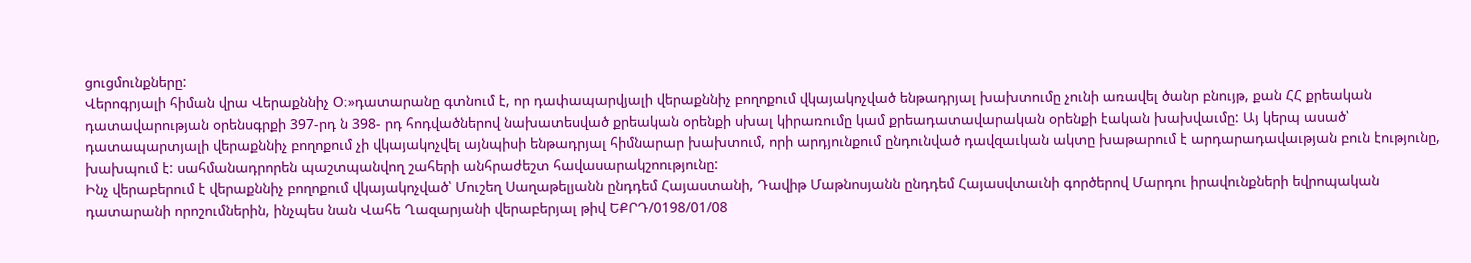ցուցմունքները:
Վերոգրյալի հիման վրա Վերաքննիչ Օ։»դատարանը գտնում է, որ դափապարվյալի վերաքննիչ բողոքում վկայակոչված ենթադրյալ խախտումը չունի առավել ծանր բնույթ, քան ՀՀ քրեական դատավարության օրենսգրքի 397-րդ ն 398- րդ հոդվածներով նախատեսված քրեական օրենքի սխալ կիրառումը կամ քրեադատավարական օրենքի էական խախվաւմը: Այ կերպ ասած՝
դատապարտյալի վերաքննիչ բողոքում չի վկայակոչվել այնպիսի ենթադրյալ հիմնարար խախտում, որի արդյունքում ընդունված դավզաւկան ակտը խաթարում է արդարադավաւթյան բուն էությունը, խախպում է: սահմանադրորեն պաշտպանվող շահերի անհրաժեշտ հավասարակշոությունը:
Ինչ վերաբերում է վերաքննիչ բողոքում վկայակոչված՝ Մուշեղ Սաղաթելյանն ընդդեմ Հայաստանի, Դավիթ Մաթնոսյանն ընդդեմ Հայասվտաւնի գործերով Մարդու իրավունքների եվրոպական դատարանի որոշումներին, ինչպես նան Վահե Ղազարյանի վերաբերյալ թիվ ԵՔՐԴ/0198/01/08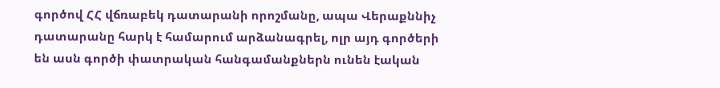գործով ՀՀ վճռաբեկ դատարանի որոշմանը, ապա Վերաքննիչ դատարանը հարկ է համարում արձանագրել, ոլր այդ գործերի են ասն գործի փատրական հանգամանքներն ունեն էական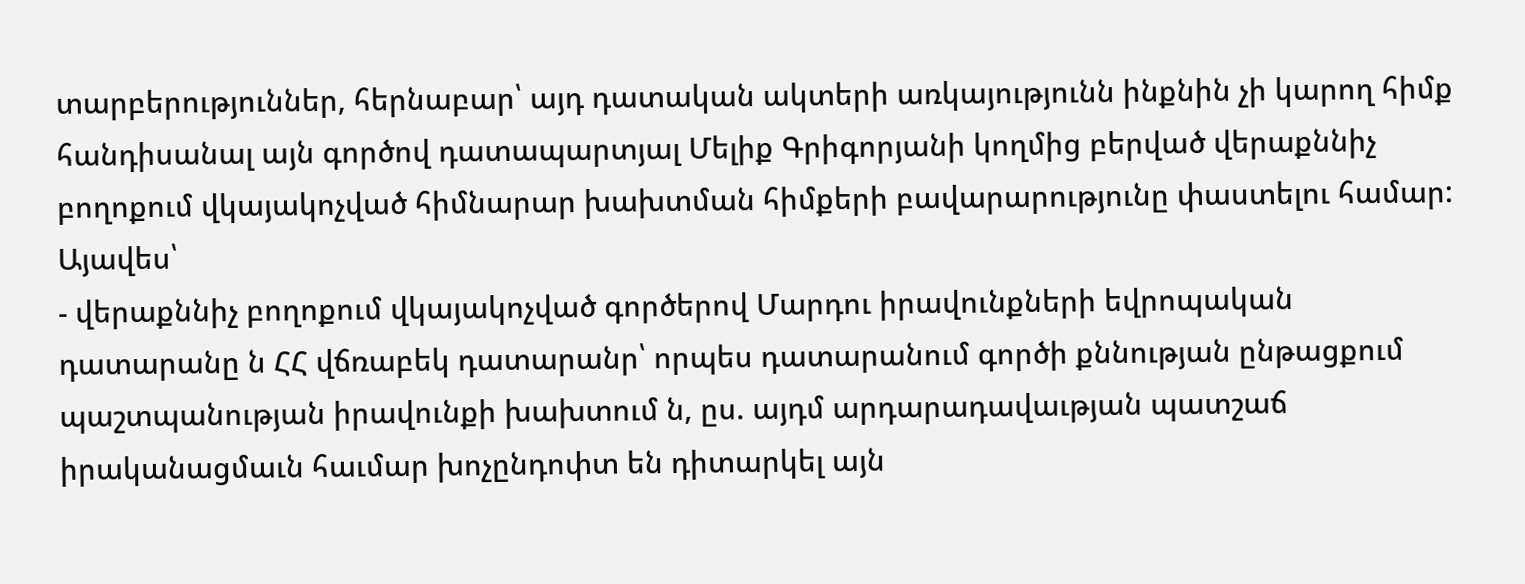տարբերություններ, հերնաբար՝ այդ դատական ակտերի առկայությունն ինքնին չի կարող հիմք հանդիսանալ այն գործով դատապարտյալ Մելիք Գրիգորյանի կողմից բերված վերաքննիչ բողոքում վկայակոչված հիմնարար խախտման հիմքերի բավարարությունը փաստելու համար: Այավես՝
- վերաքննիչ բողոքում վկայակոչված գործերով Մարդու իրավունքների եվրոպական դատարանը ն ՀՀ վճռաբեկ դատարանր՝ որպես դատարանում գործի քննության ընթացքում պաշտպանության իրավունքի խախտում ն, ըս. այդմ արդարադավաւթյան պատշաճ իրականացմաւն հաւմար խոչընդոփտ են դիտարկել այն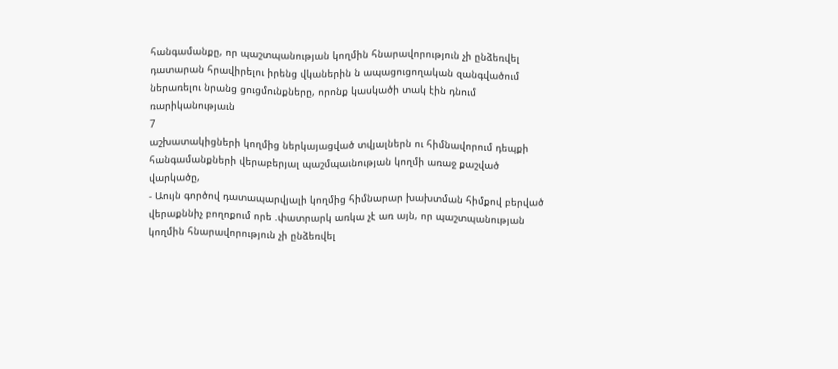հանգամանքը, որ պաշտպանության կողմին հնարավորություն չի ընձեռվել դատարան հրավիրելու իրենց վկաներին ն ապացուցողական զանգվածում ներառելու նրանց ցուցմունքները, որոնք կասկածի տակ էին դնում ռարիկանությաւն
7
աշխատակիցների կողմից ներկայացված տվյալներն ու հիմնավորում դեպքի հանգամանքների վերաբերյալ պաշմպաւնության կողմի առաջ քաշված վարկածը,
- Աույն գործով դատապարվյալի կողմից հիմնարար խախտման հիմքով բերված վերաքննիչ բողոքում որե .փատրարկ առկա չէ առ այն, որ պաշտպանության կողմին հնարավորություն չի ընձեռվել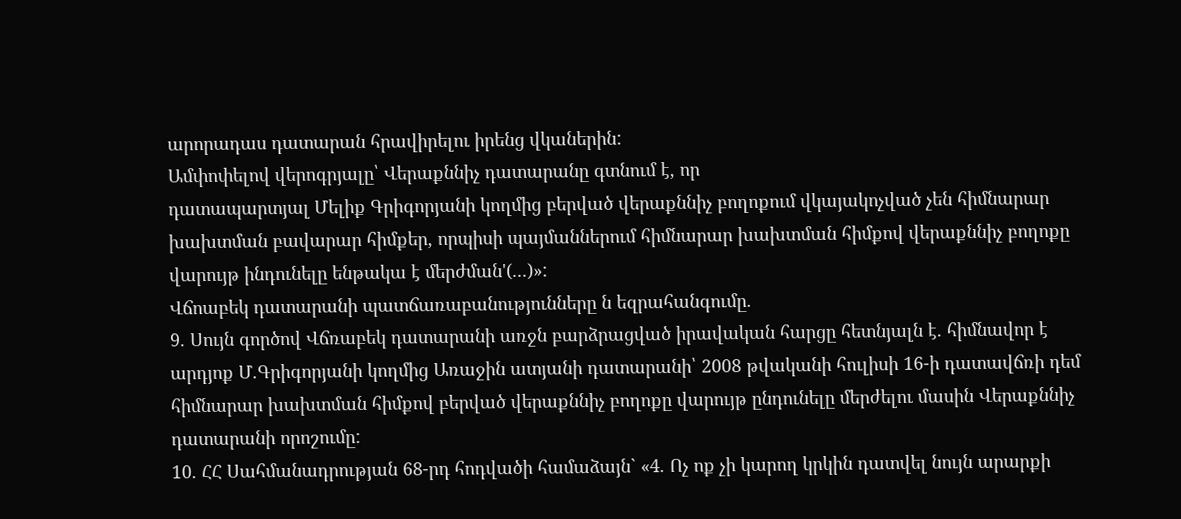արորադաս դատարան հրավիրելու իրենց վկաներին:
Ամփոփելով վերոգրյալը՝ Վերաքննիչ դատարանը գտնում է, որ
դատապարտյալ Մելիք Գրիգորյանի կողմից բերված վերաքննիչ բողոքում վկայակոչված չեն հիմնարար խախտման բավարար հիմքեր, որպիսի պայմաններում հիմնարար խախտման հիմքով վերաքննիչ բողոքը վարույթ ինդունելը ենթակա է մերժման'(...)»:
Վճոաբեկ դատարանի պատճառաբանությունները ն եզրահանգումը.
9. Սույն գործով Վճռաբեկ դատարանի առջն բարձրացված իրավական հարցը հետնյալն է. հիմնավոր է արդյոք Մ.Գրիգորյանի կողմից Առաջին ատյանի դատարանի՝ 2008 թվականի հուլիսի 16-ի դատավճռի դեմ հիմնարար խախտման հիմքով բերված վերաքննիչ բողոքը վարույթ ընդունելը մերժելու մասին Վերաքննիչ դատարանի որոշումը:
10. ՀՀ Սահմանադրության 68-րդ հոդվածի համաձայն` «4. Ոչ ոք չի կարող կրկին դատվել նույն արարքի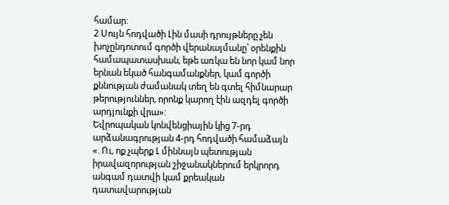համար:
2 Սույն հոդվածի Լին մասի դրույթները չեն խոչընդոտում գործի վերանայմանը՝ օրենքին համապատասխան, եթե առկա են նոր կամ նոր երնան եկած հանգամանքներ, կամ գործի քննության ժամանակ տեղ են գտել հիմնարար թերություններ, որոնք կարող էին ազդել գործի արդյունքի վրա»:
Եվրոպական կոնվենցիային կից 7-րդ արձանագրության 4-րդ հոդվածի համաձայն «. Ու, ոք չպերք Լ միննայն պետության իրավազորության շիջանակներում երկրորդ անգամ դատվի կամ քրեական դատավարության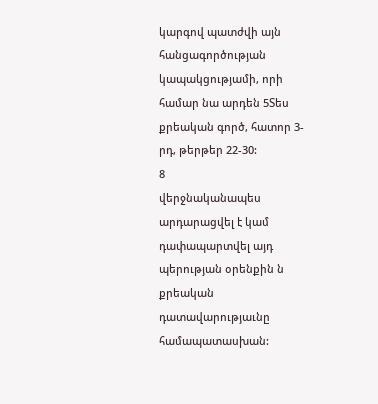կարգով պատժվի այն հանցագործության կապակցությամի, որի համար նա արդեն 5Տես քրեական գործ, հատոր 3-րդ, թերթեր 22-30:
8
վերջնականապես արդարացվել է կամ դափապարտվել այդ պերության օրենքին ն քրեական դատավարությաւնը համապատասխան: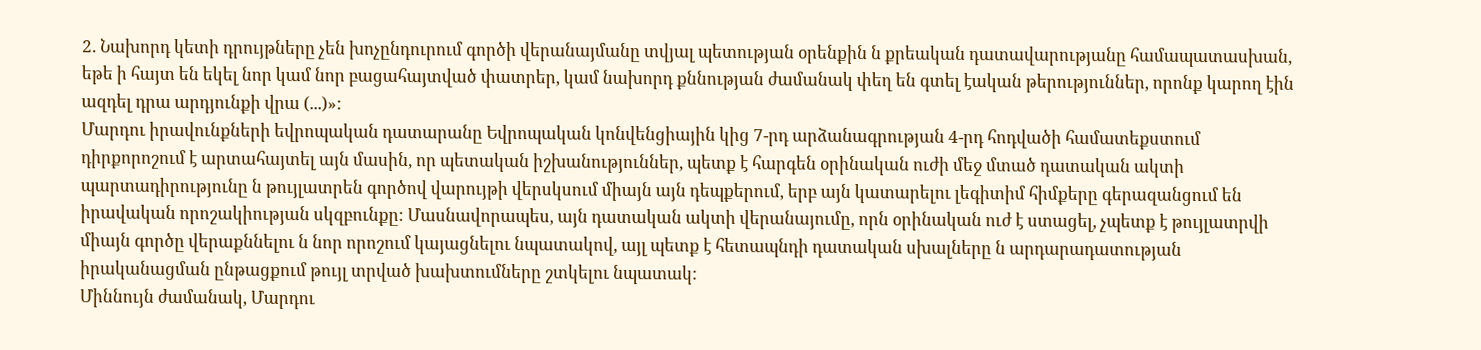2. Նախորդ կետի դրույթները չեն խոչընդուրում գործի վերանայմանը տվյալ պետության օրենքին ն քրեական դատավարությանը համապատասխան, եթե ի հայտ են եկել նոր կամ նոր բացահայտված փատրեր, կամ նախորդ քննության ժամանակ փեղ են գտել էական թերություններ, որոնք կարող էին ազդել դրա արդյունքի վրա (...)»:
Մարդու իրավունքների եվրոպական դատարանը Եվրոպական կոնվենցիային կից 7-րդ արձանագրության 4-րդ հոդվածի համատեքստում դիրքորոշում է արտահայտել այն մասին, որ պետական իշխանություններ, պետք է հարգեն օրինական ուժի մեջ մտած դատական ակտի պարտադիրությունը ն թույլատրեն գործով վարույթի վերսկսում միայն այն դեպքերում, երբ այն կատարելու լեգիտիմ հիմքերը գերազանցում են իրավական որոշակիության սկզբունքը: Մասնավորապես, այն դատական ակտի վերանայումը, որն օրինական ուժ է ստացել, չպետք է թույլատրվի միայն գործը վերաքննելու ն նոր որոշում կայացնելու նպատակով, այլ պետք է հետապնդի դատական սխալները ն արդարադատության իրականացման ընթացքում թույլ տրված խախտումները շտկելու նպատակ:
Միննույն ժամանակ, Մարդու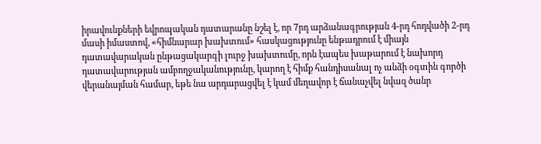իրավունքների եվրոպական դատարանը նշել է, որ 7րդ արձանագրության 4-րդ հոդվածի 2-րդ մասի իմաստով, «հիմնարար խախտում» հասկացությունը ենթադրում է միայն դատավարական ընթացակարգի լուրջ խախտումը, որն էապես խաթարում է նախորդ դատավարության ամբողջականությունը, կարող է հիմք հանդիսանալ ոչ անձի օգտին գործի վերանայման համար, եթե նա արդարացվել է կամ մեղավոր է ճանաչվել նվազ ծանր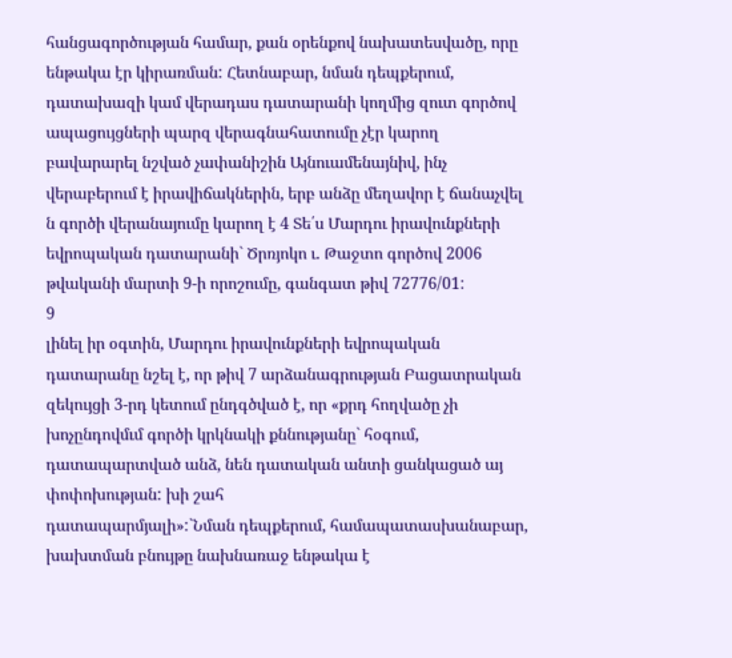հանցագործության համար, քան օրենքով նախատեսվածը, որը ենթակա էր կիրառման: Հետնաբար, նման դեպքերում, դատախազի կամ վերադաս դատարանի կողմից զուտ գործով ապացույցների պարզ վերագնահատումը չէր կարող բավարարել նշված չափանիշին Այնուամենայնիվ, ինչ վերաբերում է իրավիճակներին, երբ անձը մեղավոր է ճանաչվել ն գործի վերանայումը կարող է 4 Տե՛ս Մարդու իրավունքների եվրոպական դատարանի` Ծրռյոկո ւ. Թաջտո գործով 2006 թվականի մարտի 9-ի որոշումը, գանգատ թիվ 72776/01:
9
լինել իր օգտին, Մարդու իրավունքների եվրոպական դատարանը նշել է, որ թիվ 7 արձանագրության Բացատրական զեկույցի 3-րդ կետում ընդգծված է, որ «քրդ հողվածը չի խոչընդովմւմ գործի կրկնակի քննությանը` հօգում, դատապարտված անձ, նեն դատական անտի ցանկացած այ փոփոխության: խի շահ
դատապարմյալի»:`Նման դեպքերում, համապատասխանաբար, խախտման բնույթը նախնառաջ ենթակա է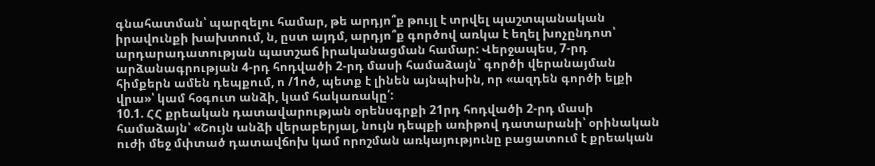գնահատման՝ պարզելու համար, թե արդյո՞ք թույլ է տրվել պաշտպանական իրավունքի խախտում, ն, ըստ այդմ, արդյո՞ք գործով առկա է եղել խոչընդոտ՝ արդարադատության պատշաճ իրականացման համար: Վերջապես, 7-րդ արձանագրության 4-րդ հոդվածի 2-րդ մասի համաձայն` գործի վերանայման հիմքերն ամեն դեպքում, ո /1ոծ, պետք է լինեն այնպիսին, որ «ազդեն գործի ելքի վրա»՝ կամ հօգուտ անձի, կամ հակառակը՛:
10.1. ՀՀ քրեական դատավարության օրենսգրքի 21րդ հոդվածի 2-րդ մասի համաձայն՝ «Շույն անձի վերաբերյալ, նույն դեպքի առիթով դատարանի՝ օրինական ուժի մեջ մփտած դատավճոխ կամ որոշման առկայությունը բացատում է քրեական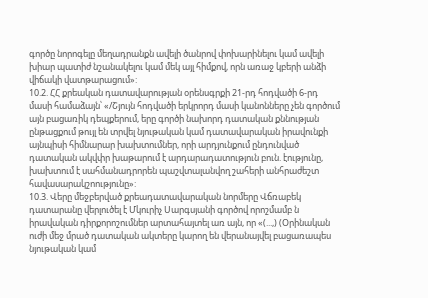գործը նորոգելը մեղադրանքն ավելի ծանրով փոխարինելու կամ ավելի խիար պատիժ նշանակելու կամ մեկ այլ հիմքով, որն առաջ կբերի անձի վիճակի վատթարացում»:
10.2. ՀՀ քրեական դատավարության օրենսգրքի 21-րդ հոդվածի 6-րդ մասի համաձայն՝ «/Շյույն հոդվածի երկրորդ մասի կանոնները չեն գործում այն բացառիկ դեպքերում, երը գործի նախորդ դատական քննության ընթացքում թույլ են տրվել նյութական կամ դատավարական իրավունքի այնպիսի հիմնարար խախտումներ, որի արդյունքում ընդունված դատական ակվփր խաթարում է արդարադատություն բուն. էությունը, խախտում է սահմանադրորեն պաշվտալանվող շահերի անհրաժեշտ հավասարակշոությունը»:
10.3. Վերը մեջբերված քրեադատավարական նորմերը Վճռաբեկ դատարանը վերլուծել է Մկուրիչ Սարգսյանի գործով որոշմամբ ն իրավական դիրքորոշումներ արտահայտել առ այն, որ «(...,) (Օրինական ուժի մեջ մրած դատական ակտերը կարող են վերանայվել բացառապես նյութական կամ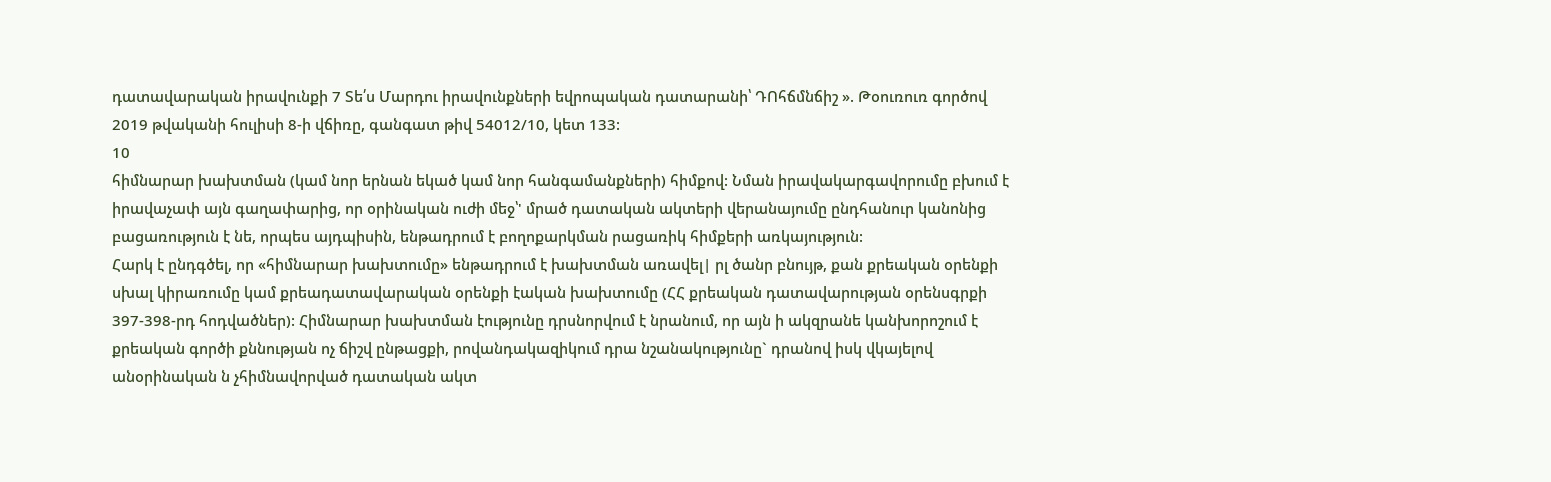դատավարական իրավունքի 7 Տե՛ս Մարդու իրավունքների եվրոպական դատարանի՝ ԴՈհճմնճիշ ». Թօուռուռ գործով 2019 թվականի հուլիսի 8-ի վճիռը, գանգատ թիվ 54012/10, կետ 133:
10
հիմնարար խախտման (կամ նոր երնան եկած կամ նոր հանգամանքների) հիմքով: Նման իրավակարգավորումը բխում է իրավաչափ այն գաղափարից, որ օրինական ուժի մեջ՝' մրած դատական ակտերի վերանայումը ընդհանուր կանոնից բացառություն է նե, որպես այդպիսին, ենթադրում է բողոքարկման րացառիկ հիմքերի առկայություն:
Հարկ է ընդգծել, որ «հիմնարար խախտումը» ենթադրում է խախտման առավել| րլ ծանր բնույթ, քան քրեական օրենքի սխալ կիրառումը կամ քրեադատավարական օրենքի էական խախտումը (ՀՀ քրեական դատավարության օրենսգրքի 397-398-րդ հոդվածներ): Հիմնարար խախտման էությունը դրսնորվում է նրանում, որ այն ի ակզրանե կանխորոշում է քրեական գործի քննության ոչ ճիշվ ընթացքի, րովանդակազիկում դրա նշանակությունը` դրանով իսկ վկայելով անօրինական ն չհիմնավորված դատական ակտ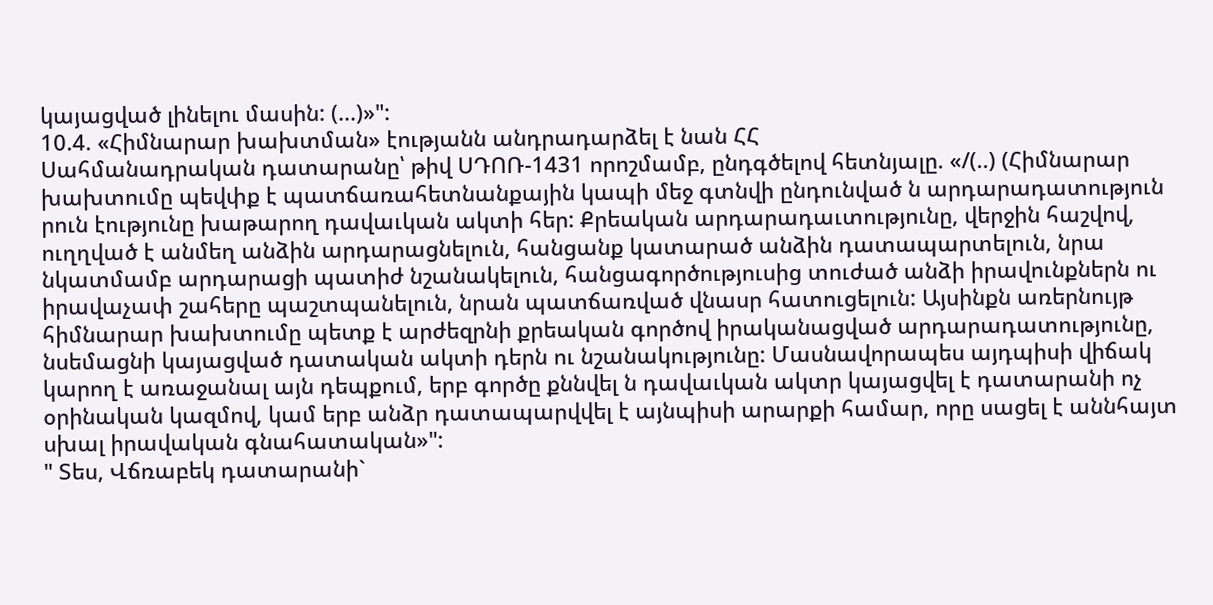կայացված լինելու մասին: (...)»":
10.4. «Հիմնարար խախտման» էությանն անդրադարձել է նան ՀՀ
Սահմանադրական դատարանը՝ թիվ ՍԴՈՌ-1431 որոշմամբ, ընդգծելով հետնյալը. «/(..) (Հիմնարար խախտումը պեվփք է պատճառահետնանքային կապի մեջ գտնվի ընդունված ն արդարադատություն րուն էությունը խաթարող դավաւկան ակտի հեր: Քրեական արդարադաւտությունը, վերջին հաշվով, ուղղված է անմեղ անձին արդարացնելուն, հանցանք կատարած անձին դատապարտելուն, նրա նկատմամբ արդարացի պատիժ նշանակելուն, հանցագործություսից տուժած անձի իրավունքներն ու իրավաչափ շահերը պաշտպանելուն, նրան պատճառված վնասր հատուցելուն: Այսինքն առերնույթ հիմնարար խախտումը պետք է արժեզրնի քրեական գործով իրականացված արդարադատությունը, նսեմացնի կայացված դատական ակտի դերն ու նշանակությունը: Մասնավորապես այդպիսի վիճակ կարող է առաջանալ այն դեպքում, երբ գործը քննվել ն դավաւկան ակտր կայացվել է դատարանի ոչ օրինական կազմով, կամ երբ անձր դատապարվվել է այնպիսի արարքի համար, որը սացել է աննհայտ սխալ իրավական գնահատական»":
" Տես, Վճռաբեկ դատարանի`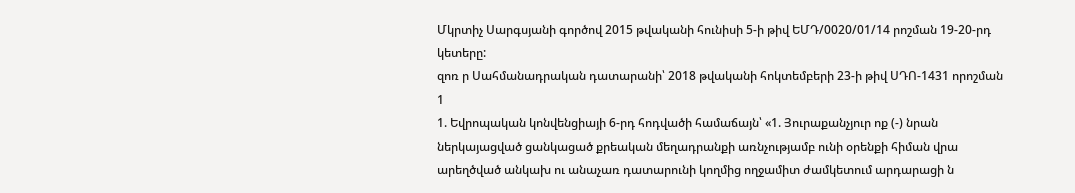Մկրտիչ Սարգսյանի գործով 2015 թվականի հունիսի 5-ի թիվ ԵՄԴ/0020/01/14 րոշման 19-20-րդ կետերը:
զոռ ր Սահմանադրական դատարանի՝ 2018 թվականի հոկտեմբերի 23-ի թիվ ՍԴՈ-1431 որոշման
1
1. Եվրոպական կոնվենցիայի 6-րդ հոդվածի համաճայն՝ «1. Յուրաքանչյուր ոք (-) նրան ներկայացված ցանկացած քրեական մեղադրանքի առնչությամբ ունի օրենքի հիման վրա արեղծված անկախ ու անաչառ դատարունի կողմից ողջամիտ ժամկետում արդարացի ն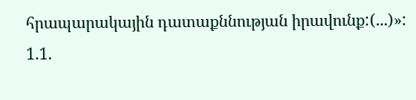հրապարակային դատաքննության իրավունք:(...)»:
1.1.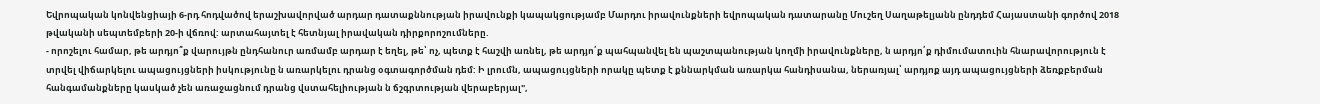Եվրոպական կոնվենցիայի 6-րդ հոդվածով երաշխավորված արդար դատաքննության իրավունքի կապակցությամբ Մարդու իրավունքների եվրոպական դատարանը Մուշեղ Սաղաթելյանն ընդդեմ Հայաստանի գործով 2018 թվականի սեպտեմբերի 20-ի վճռով: արտահայտել է հետնյալ իրավական դիրքորոշումները.
- որոշելու համար, թե արդյո՞ք վարույթն ընդհանուր առմամբ արդար է եղել, թե՝ ոչ, պետք է հաշվի առնել, թե արդյո՛ք պահպանվել են պաշտպանության կողմի իրավունքները, ն արդյո՛ք դիմումատուին հնարավորություն է տրվել վիճարկելու ապացույցների իսկությունը ն առարկելու դրանց օգտագործման դեմ: Ի լրումն, ապացույցների որակը պետք է քննարկման առարկա հանդիսանա, ներառյալ՝ արդյոք այդ ապացույցների ձեռքբերման հանգամանքները կասկած չեն առաջացնում դրանց վստահելիության ն ճշգրտության վերաբերյալ",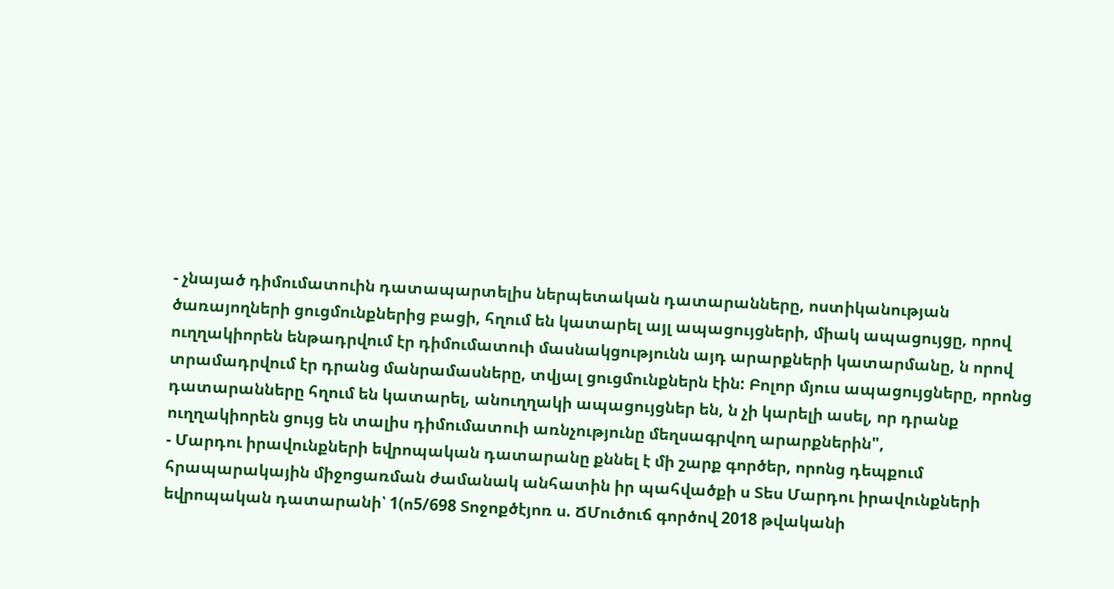- չնայած դիմումատուին դատապարտելիս ներպետական դատարանները, ոստիկանության ծառայողների ցուցմունքներից բացի, հղում են կատարել այլ ապացույցների, միակ ապացույցը, որով ուղղակիորեն ենթադրվում էր դիմումատուի մասնակցությունն այդ արարքների կատարմանը, ն որով տրամադրվում էր դրանց մանրամասները, տվյալ ցուցմունքներն էին: Բոլոր մյուս ապացույցները, որոնց դատարանները հղում են կատարել, անուղղակի ապացույցներ են, ն չի կարելի ասել, որ դրանք ուղղակիորեն ցույց են տալիս դիմումատուի առնչությունը մեղսագրվող արարքներին",
- Մարդու իրավունքների եվրոպական դատարանը քննել է մի շարք գործեր, որոնց դեպքում հրապարակային միջոցառման ժամանակ անհատին իր պահվածքի ս Տես Մարդու իրավունքների եվրոպական դատարանի՝ 1(ո5/698 Տոջոքծէյոռ ս. ՃՄուծուճ գործով 2018 թվականի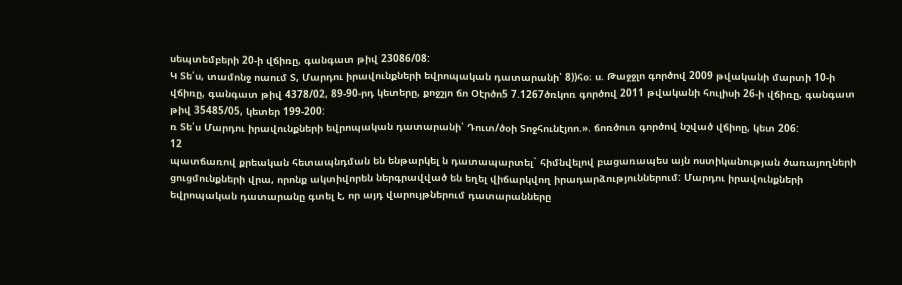սեպտեմբերի 20-ի վճիռը, գանգատ թիվ 23086/08:
Կ Տե՛ս, տամոնջ ոաում Տ, Մարդու իրավունքների եվրոպական դատարանի՝ 8))հօ։ ս. Թաջջլո գործով 2009 թվականի մարտի 10-ի վճիռը, գանգատ թիվ 4378/02, 89-90-րդ կետերը, քոջշյո ճո Օէրծո5 7.1267ծռկոռ գործով 2011 թվականի հուլիսի 26-ի վճիռը, գանգատ թիվ 35485/05, կետեր 199-200:
ռ Տե՛ս Մարդու իրավունքների եվրոպական դատարանի՝ Դուտ/ծօի Տոջհունէյոո.». ճոռծուռ գործով նշված վճիոը, կետ 206:
12
պատճառով քրեական հետապնդման են ենթարկել ն դատապարտել` հիմնվելով բացառապես այն ոստիկանության ծառայողների ցուցմունքների վրա, որոնք ակտիվորեն ներգրավված են եղել վիճարկվող իրադարձություններում: Մարդու իրավունքների եվրոպական դատարանը գտել է, որ այդ վարույթներում դատարանները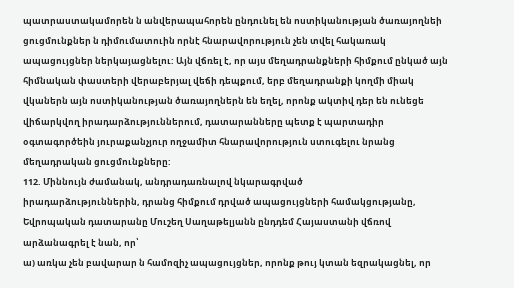պատրաստակամորեն ն անվերապահորեն ընդունել են ոստիկանության ծառայողնեի ցուցմունքներ ն դիմումատուին որնէ հնարավորություն չեն տվել հակառակ ապացույցներ ներկայացնելու: Այն վճռել է, որ այս մեղադրանքների հիմքում ընկած այն հիմնական փաստերի վերաբերյալ վեճի դեպքում, երբ մեղադրանքի կողմի միակ վկաներն այն ոստիկանության ծառայողներն են եղել, որոնք ակտիվ դեր են ունեցե վիճարկվող իրադարձություններում, դատարանները պետք է պարտադիր օգտագործեին յուրաքանչյուր ողջամիտ հնարավորություն ստուգելու նրանց մեղադրական ցուցմունքները:
112. Միննույն ժամանակ, անդրադառնալով նկարագրված
իրադարձություններին, դրանց հիմքում դրված ապացույցների համակցությանը, Եվրոպական դատարանը Մուշեղ Սաղաթելյանն ընդդեմ Հայաստանի վճռով արձանագրել է նան, որ՝
ա) առկա չեն բավարար ն համոզիչ ապացույցներ, որոնք թույ կտան եզրակացնել, որ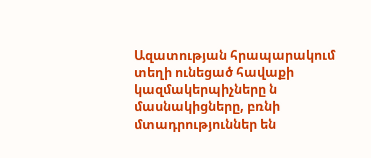Ազատության հրապարակում տեղի ունեցած հավաքի կազմակերպիչները ն մասնակիցները, բռնի մտադրություններ են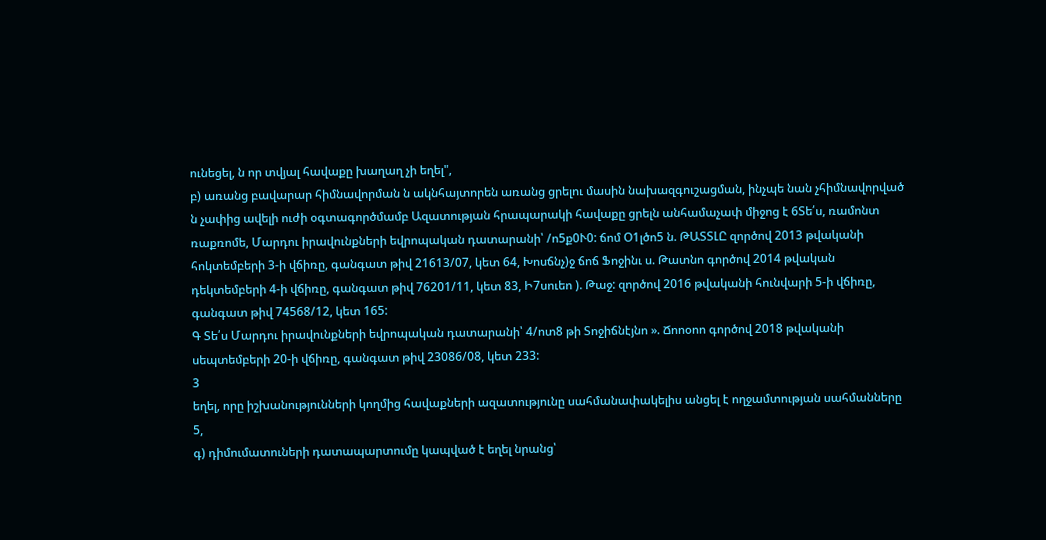ունեցել, ն որ տվյալ հավաքը խաղաղ չի եղել",
բ) առանց բավարար հիմնավորման ն ակնհայտորեն առանց ցրելու մասին նախազգուշացման, ինչպե նան չհիմնավորված ն չափից ավելի ուժի օգտագործմամբ Ազատության հրապարակի հավաքը ցրելն անհամաչափ միջոց է 6Տե՛ս, ռամոնտ ռաքռոմե, Մարդու իրավունքների եվրոպական դատարանի՝ /ո5ք0Ւ0: ճոմ Օ1լծո5 ն. ԹԱՏՏԼԸ զործով 2013 թվականի հոկտեմբերի 3-ի վճիռը, գանգատ թիվ 21613/07, կետ 64, Խոսճնչ)ջ ճոճ Ֆոջինւ ս. Թատնո գործով 2014 թվական դեկտեմբերի 4-ի վճիռը, գանգատ թիվ 76201/11, կետ 83, Ի7սուեո ). Թաջ: զործով 2016 թվականի հունվարի 5-ի վճիռը, գանգատ թիվ 74568/12, կետ 165:
Գ Տե՛ս Մարդու իրավունքների եվրոպական դատարանի՝ 4/ոտ8 թի Տոջիճնէյնո ». Ճոոօոո գործով 2018 թվականի սեպտեմբերի 20-ի վճիռը, գանգատ թիվ 23086/08, կետ 233:
3
եղել, որը իշխանությունների կողմից հավաքների ազատությունը սահմանափակելիս անցել է ողջամտության սահմանները 5,
գ) դիմումատուների դատապարտումը կապված է եղել նրանց՝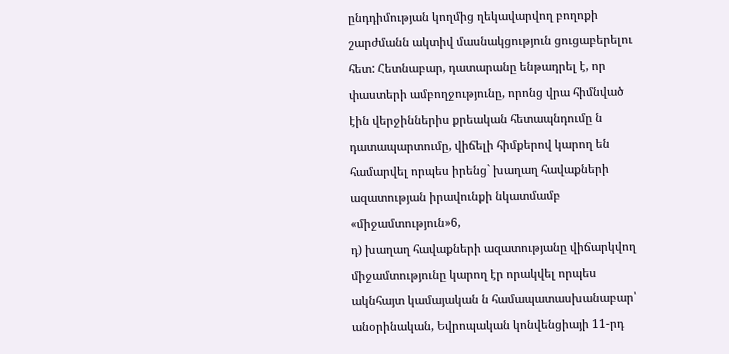ընդդիմության կողմից ղեկավարվող բողոքի շարժմանն ակտիվ մասնակցություն ցուցաբերելու հետ: Հետնաբար, դատարանը ենթադրել է, որ փաստերի ամբողջությունը, որոնց վրա հիմնված էին վերջիններիս քրեական հետապնդումը ն դատապարտումը, վիճելի հիմքերով կարող են համարվել որպես իրենց` խաղաղ հավաքների ազատության իրավունքի նկատմամբ «միջամտություն»6,
դ) խաղաղ հավաքների ազատությանը վիճարկվող միջամտությունը կարող էր որակվել որպես ակնհայտ կամայական ն համապատասխանաբար՝ անօրինական, Եվրոպական կոնվենցիայի 11-րդ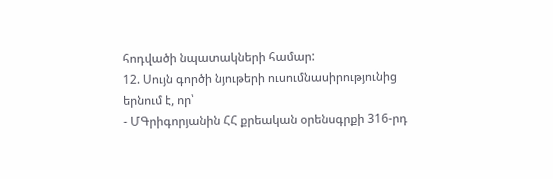հոդվածի նպատակների համար:
12. Սույն գործի նյութերի ուսումնասիրությունից երնում է, որ՝
- ՄԳրիգորյանին ՀՀ քրեական օրենսգրքի 316-րդ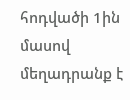հոդվածի 1ին մասով մեղադրանք է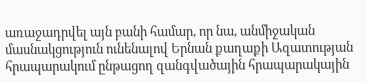առաջադրվել այն բանի համար, որ նա, անմիջական մասնակցություն ունենալով Երնան քաղաքի Ազատության հրապարակում ընթացող զանգվածային հրապարակային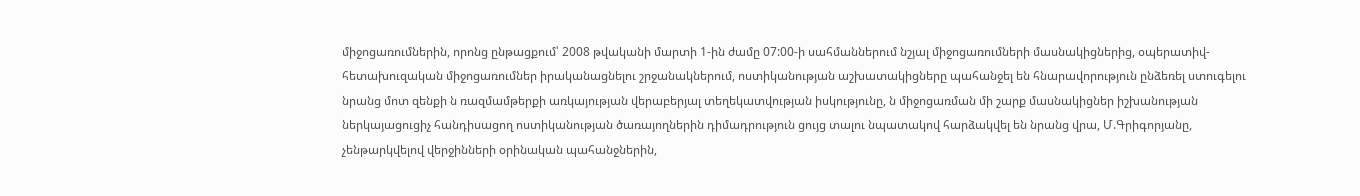միջոցառումներին, որոնց ընթացքում՝ 2008 թվականի մարտի 1-ին ժամը 07:00-ի սահմաններում նշյալ միջոցառումների մասնակիցներից, օպերատիվ- հետախուզական միջոցառումներ իրականացնելու շրջանակներում, ոստիկանության աշխատակիցները պահանջել են հնարավորություն ընձեռել ստուգելու նրանց մոտ զենքի ն ռազմամթերքի առկայության վերաբերյալ տեղեկատվության իսկությունը, ն միջոցառման մի շարք մասնակիցներ իշխանության ներկայացուցիչ հանդիսացող ոստիկանության ծառայողներին դիմադրություն ցույց տալու նպատակով հարձակվել են նրանց վրա, Մ.Գրիգորյանը, չենթարկվելով վերջինների օրինական պահանջներին,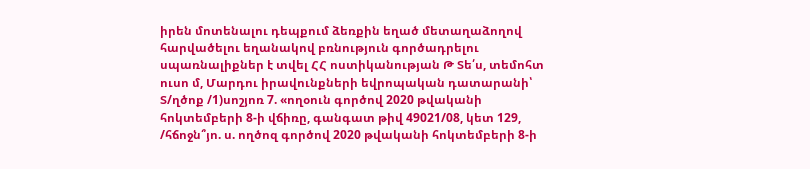իրեն մոտենալու դեպքում ձեռքին եղած մետաղաձողով հարվածելու եղանակով բռնություն գործադրելու սպառնալիքներ է տվել ՀՀ ոստիկանության Թ Տե՛ս, տեմոհտ ուսո մ, Մարդու իրավունքների եվրոպական դատարանի՝ Տ/ղծոք /1)սոշյոռ 7. «ողօուն գործով 2020 թվականի հոկտեմբերի 8-ի վճիռը, գանգատ թիվ 49021/08, կետ 129, /հճոջն՞յո. ս. ողծոզ գործով 2020 թվականի հոկտեմբերի 8-ի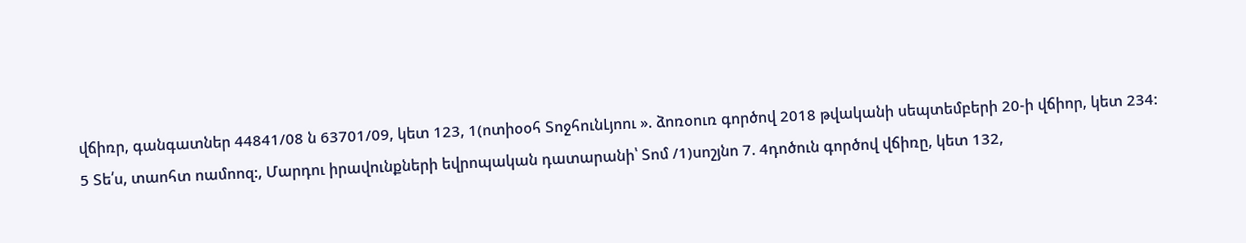վճիռր, գանգատներ 44841/08 ն 63701/09, կետ 123, 1(ոտիօօհ ՏոջհունԼյոու ». ձոռօուռ գործով 2018 թվականի սեպտեմբերի 20-ի վճիոր, կետ 234:
5 Տե՛ս, տաոհտ ոամոոզ:, Մարդու իրավունքների եվրոպական դատարանի՝ Տոմ /1)սոշյնո 7. 4դոծուն գործով վճիռը, կետ 132,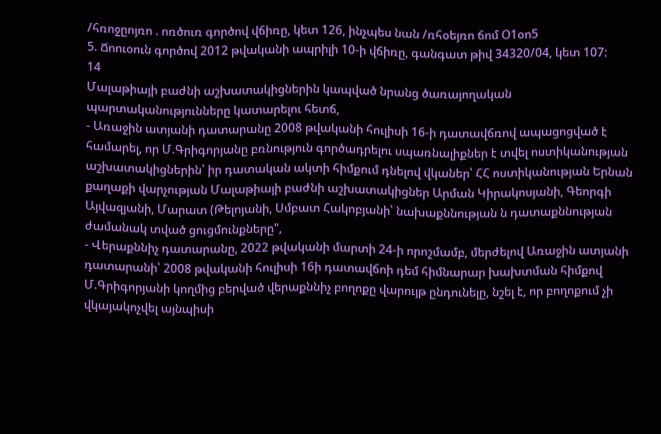/հռոջըոյռո . ոռծուռ գործով վճիռը, կետ 126, ինչպես նան /ռհօեյռո ճոմ Օ1օո5
5. Ճոուօուն գործով 2012 թվականի ապրիլի 10-ի վճիռը, գանգատ թիվ 34320/04, կետ 107:
14
Մալաթիայի բաժնի աշխատակիցներին կապված նրանց ծառայողական պարտականությունները կատարելու հետճ,
- Առաջին ատյանի դատարանը 2008 թվականի հուլիսի 16-ի դատավճռով ապացոցված է համարել, որ Մ.Գրիգորյանը բռնություն գործադրելու սպառնալիքներ է տվել ոստիկանության աշխատակիցներին՝ իր դատական ակտի հիմքում դնելով վկաներ՝ ՀՀ ոստիկանության Երնան քաղաքի վարչության Մալաթիայի բաժնի աշխատակիցներ Արման Կիրակոսյանի, Գեորգի Այվազյանի, Մարատ (Թելոյանի, Սմբատ Հակոբյանի՝ նախաքննության ն դատաքննության ժամանակ տված ցուցմունքները",
- Վերաքննիչ դատարանը, 2022 թվականի մարտի 24-ի որոշմամբ, մերժելով Առաջին ատյանի դատարանի՝ 2008 թվականի հուլիսի 16ի դատավճոի դեմ հիմնարար խախտման հիմքով Մ.Գրիգորյանի կողմից բերված վերաքննիչ բողոքը վարույթ ընդունելը, նշել է, որ բողոքում չի վկայակոչվել այնպիսի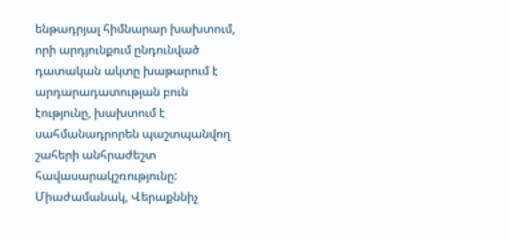ենթադրյալ հիմնարար խախտում, որի արդյունքում ընդունված դատական ակտը խաթարում է արդարադատության բուն էությունը, խախտում է սահմանադրորեն պաշտպանվող շահերի անհրաժեշտ հավասարակշռությունը:
Միաժամանակ, Վերաքննիչ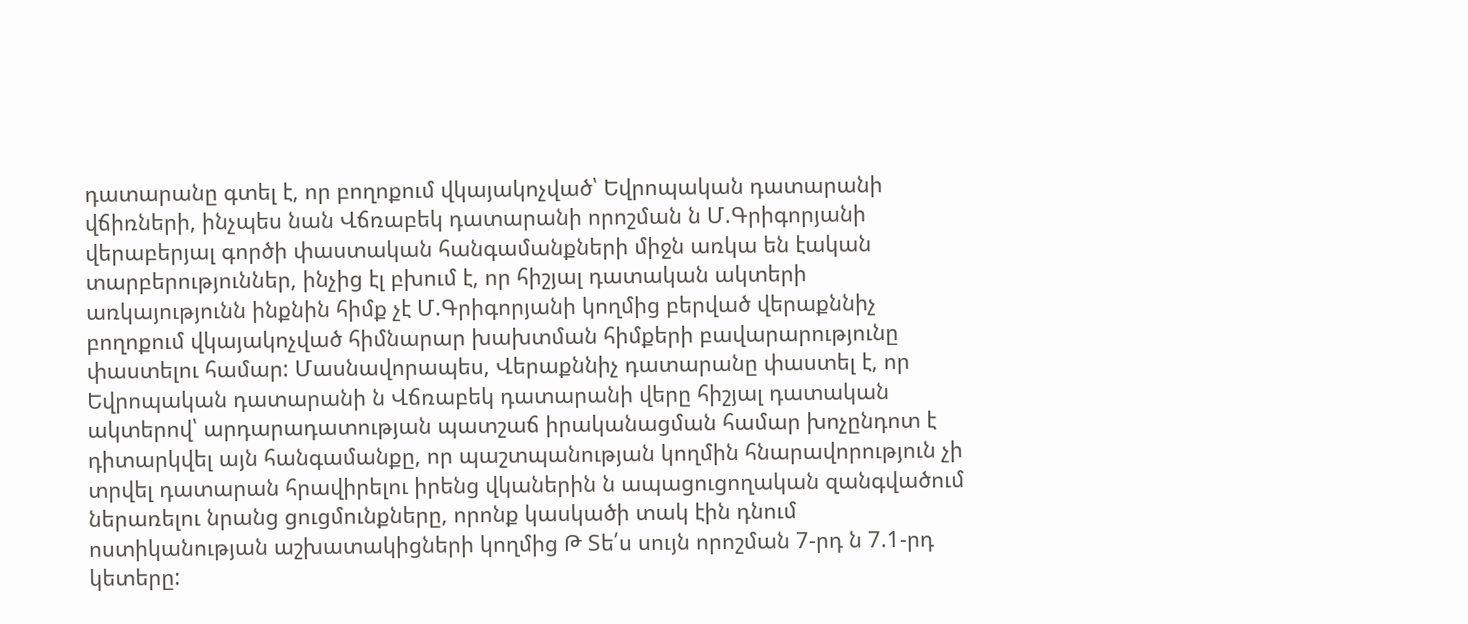դատարանը գտել է, որ բողոքում վկայակոչված՝ Եվրոպական դատարանի վճիռների, ինչպես նան Վճռաբեկ դատարանի որոշման ն Մ.Գրիգորյանի վերաբերյալ գործի փաստական հանգամանքների միջն առկա են էական տարբերություններ, ինչից էլ բխում է, որ հիշյալ դատական ակտերի առկայությունն ինքնին հիմք չէ Մ.Գրիգորյանի կողմից բերված վերաքննիչ բողոքում վկայակոչված հիմնարար խախտման հիմքերի բավարարությունը փաստելու համար: Մասնավորապես, Վերաքննիչ դատարանը փաստել է, որ Եվրոպական դատարանի ն Վճռաբեկ դատարանի վերը հիշյալ դատական ակտերով՝ արդարադատության պատշաճ իրականացման համար խոչընդոտ է դիտարկվել այն հանգամանքը, որ պաշտպանության կողմին հնարավորություն չի տրվել դատարան հրավիրելու իրենց վկաներին ն ապացուցողական զանգվածում ներառելու նրանց ցուցմունքները, որոնք կասկածի տակ էին դնում ոստիկանության աշխատակիցների կողմից Թ Տե՛ս սույն որոշման 7-րդ ն 7.1-րդ կետերը: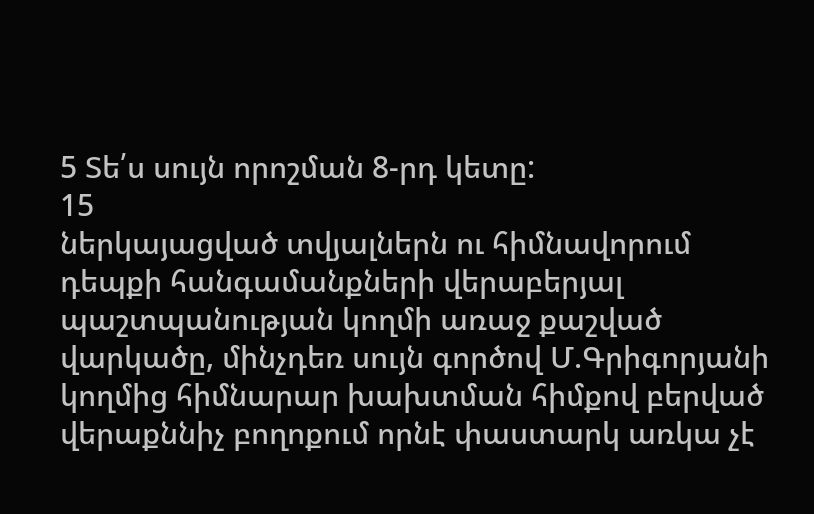5 Տե՛ս սույն որոշման 8-րդ կետը:
15
ներկայացված տվյալներն ու հիմնավորում դեպքի հանգամանքների վերաբերյալ պաշտպանության կողմի առաջ քաշված վարկածը, մինչդեռ սույն գործով Մ.Գրիգորյանի կողմից հիմնարար խախտման հիմքով բերված վերաքննիչ բողոքում որնէ փաստարկ առկա չէ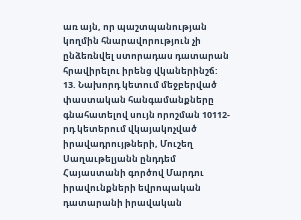առ այն, որ պաշտպանության կողմին հնարավորություն չի ընձեռնվել ստորադաս դատարան հրավիրելու իրենց վկաներինշճ:
13. Նախորդ կետում մեջբերված փաստական հանգամանքները գնահատելով սույն որոշման 10112-րդ կետերում վկայակոչված իրավադրույթների, Մուշեղ Սաղաւթելյանն ընդդեմ Հայաստանի գործով Մարդու իրավունքների եվրոպական դատարանի իրավական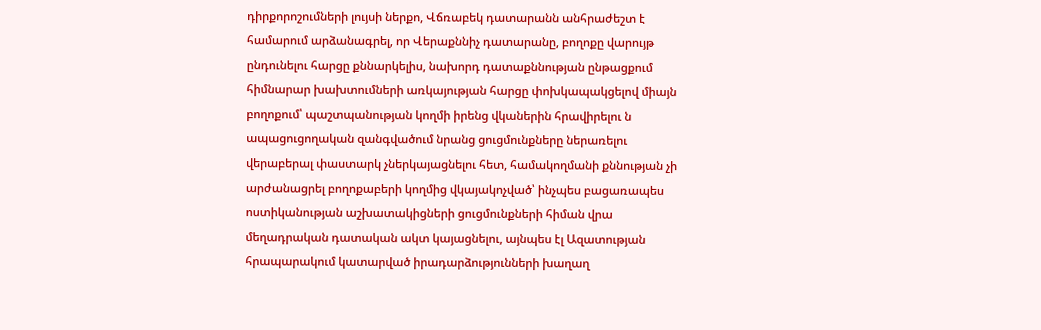դիրքորոշումների լույսի ներքո, Վճռաբեկ դատարանն անհրաժեշտ է համարում արձանագրել, որ Վերաքննիչ դատարանը, բողոքը վարույթ ընդունելու հարցը քննարկելիս, նախորդ դատաքննության ընթացքում հիմնարար խախտումների առկայության հարցը փոխկապակցելով միայն բողոքում՝ պաշտպանության կողմի իրենց վկաներին հրավիրելու ն ապացուցողական զանգվածում նրանց ցուցմունքները ներառելու վերաբերալ փաստարկ չներկայացնելու հետ, համակողմանի քննության չի արժանացրել բողոքաբերի կողմից վկայակոչված՝ ինչպես բացառապես ոստիկանության աշխատակիցների ցուցմունքների հիման վրա մեղադրական դատական ակտ կայացնելու, այնպես էլ Ազատության հրապարակում կատարված իրադարձությունների խաղաղ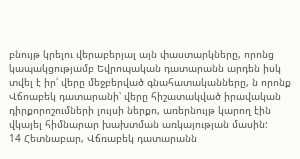բնույթ կրելու վերաբերյալ այն փաստարկները, որոնց կապակցությամբ Եվրոպական դատարանն արդեն իսկ տվել է իր՝ վերը մեջբերված գնահատականները, ն որոնք Վճոաբեկ դատարանի՝ վերը հիշատակված իրավական դիրքորոշումների լույսի ներքո, առերնույթ կարող էին վկայել հիմնարար խախտման առկայության մասին:
14 Հետնաբար, Վճռաբեկ դատարանն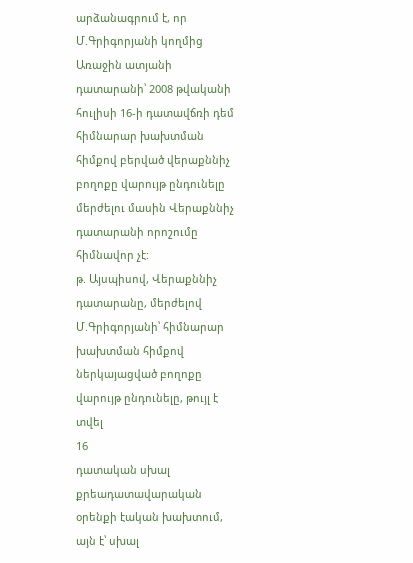արձանագրում է, որ Մ.Գրիգորյանի կողմից Առաջին ատյանի դատարանի՝ 2008 թվականի հուլիսի 16-ի դատավճռի դեմ հիմնարար խախտման հիմքով բերված վերաքննիչ բողոքը վարույթ ընդունելը մերժելու մասին Վերաքննիչ դատարանի որոշումը հիմնավոր չէ:
թ. Այսպիսով, Վերաքննիչ դատարանը, մերժելով Մ.Գրիգորյանի՝ հիմնարար խախտման հիմքով ներկայացված բողոքը վարույթ ընդունելը, թույլ է տվել
16
դատական սխալ քրեադատավարական օրենքի էական խախտում, այն է՝ սխալ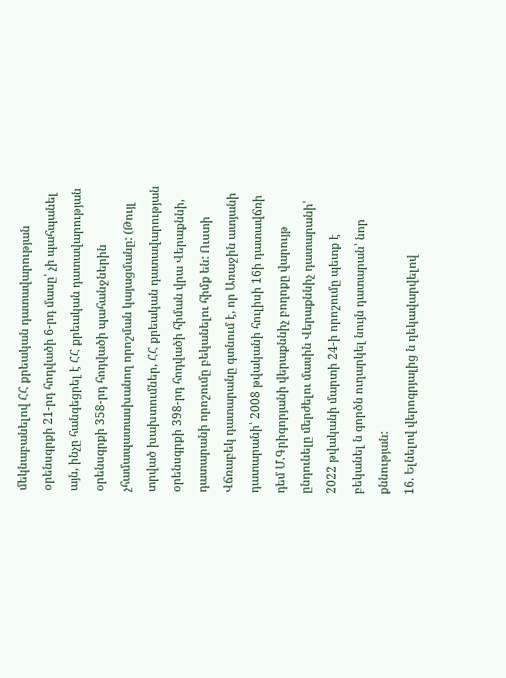մեկնաբանելով ՀՀ քրեական դատավարության օրենսգրքի 21-րդ հոդվածի 6-րդ մասը՝ չի պահպանել այն, ինչը հանգեցրել է ՀՀ քրեական դատավարության օրենսգրքի 358-րդ հոդվածի պահանջներին չհամապատասխանող որոշման կայացմանը: (Թույլ տրված խախտումներ, ՀՀ քրեական դատավարության օրենսգրքի 398-րդ հոդվածի հիման վրա Վերաքննի, դատարանի որոշումը բեկանելու հիմք են: Ուստի Վճռաբեկ դատարանը գտնում է, որ Առաջին ատյանի դատարանի՝ 2008 թվականի հուլիսի 16ի դատավճռի դեմ Մ.Գրիգորյանի վերաքննիչ բողոքը վարույթ ընդունելը մերժելու մասին Վերաքննիչ դատարանի՝ 2022 թվականի մարտի 24-ի որոշումը պետք է բեկանել ն գործն ուղարկել նույն դատարան՝ նոր քննության:
16. Ելնելով վերոգրյալից ն ղեկավարվելով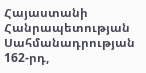Հայաստանի Հանրապետության Սահմանադրության 162-րդ,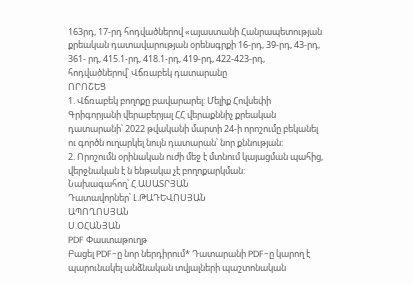163րդ, 17-րդ հոդվածներով «այաստանի Հանրապետության քրեական դատավարության օրենսգրքի 16-րդ, 39-րդ, 43-րդ, 361- րդ, 415.1-րդ, 418.1-րդ, 419-րդ, 422-423-րդ, հոդվածներով՝ Վճռաբեկ դատարանը
ՈՐՈՇԵՑ
1. Վճռաբեկ բողոքը բավարարել: Մելիք Հովսեփի Գրիգորյանի վերաբերյալ ՀՀ վերաքննիչ քրեական դատարանի՝ 2022 թվականի մարտի 24-ի որոշումը բեկանել ու գործն ուղարկել նույն դատարան՝ նոր քննության:
2. Որոշումն օրինական ուժի մեջ է մտնում կայացման պահից, վերջնական է ն ենթակա չէ բողոքարկման:
Նախագահող՝ Հ.ԱՍԱՏՐՅԱՆ
Դատավորներ՝ Լ.ԹԱԴԵՎՈՍՅԱՆ
ԱՊՈՂՈՍՅԱՆ
Ս.ՕՀԱՆՅԱՆ
PDF Փաստաթուղթ
Բացել PDF-ը նոր ներդիրում* Դատարանի PDF-ը կարող է պարունակել անձնական տվյալների պաշտոնական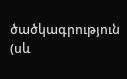ծածկագրություն (սև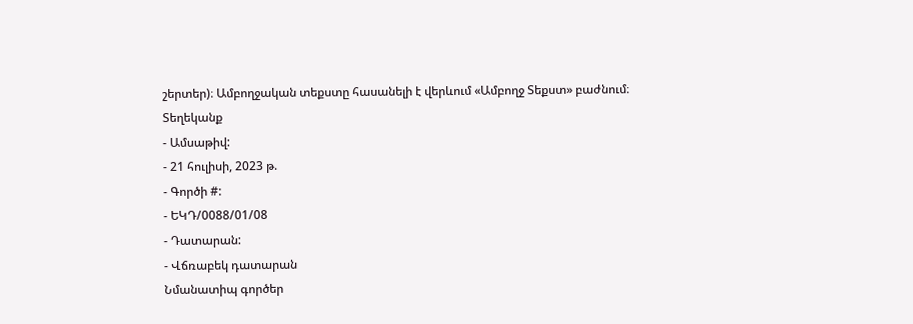շերտեր)։ Ամբողջական տեքստը հասանելի է վերևում «Ամբողջ Տեքստ» բաժնում։
Տեղեկանք
- Ամսաթիվ:
- 21 հուլիսի, 2023 թ.
- Գործի #:
- ԵԿԴ/0088/01/08
- Դատարան:
- Վճռաբեկ դատարան
Նմանատիպ գործեր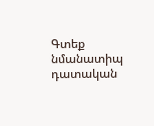Գտեք նմանատիպ դատական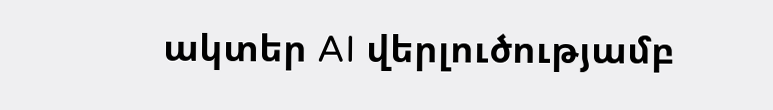ակտեր AI վերլուծությամբ